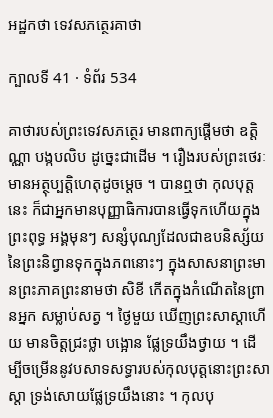អដ្ឋកថា ទេវសភត្ថេរគាថា

ក្បាលទី 41 · ទំព័រ 534

គាថារបស់ព្រះទេវសភត្ថេរ មានពាក្យផ្តើមថា ឧត្តិណ្ណា បង្កបលិប ដូច្នេះជាដើម ។ រឿងរបស់ព្រះថេរៈមានអត្ថុប្បត្តិហេតុដូចម្តេច ។ បានឮថា កុលបុត្តនេះ ក៏ជាអ្នកមានបុញ្ញាធិការបានធ្វើទុកហើយក្នុងព្រះពុទ្ធ អង្គមុនៗ សន្សំបុណ្យដែលជាឧបនិស្ស័យនៃព្រះនិព្វានទុកក្នុងភពនោះៗ ក្នុងសាសនាព្រះមានព្រះភាគព្រះនាមថា សិខី កើតក្នុងកំណើតនៃព្រានអ្នក សម្លាប់សត្វ ។ ថ្ងៃមួយ ឃើញព្រះសាស្តាហើយ មានចិត្តជ្រះថ្លា បង្អោន ផ្លែទ្រយឹងថ្វាយ ។ ដើម្បីចម្រើននូវបសាទសទ្ធារបស់កុលបុត្តនោះព្រះសាស្តា ទ្រង់សោយផ្លែទ្រយឹងនោះ ។ កុលបុ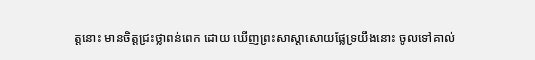ត្តនោះ មានចិត្តជ្រះថ្លាពន់ពេក ដោយ ឃើញព្រះសាស្តាសោយផ្លែទ្រយឹងនោះ ចូលទៅគាល់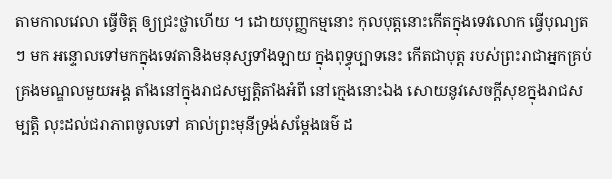តាមកាលវេលា ធ្វើចិត្ត ឲ្យជ្រះថ្លាហើយ ។ ដោយបុញ្ញកម្មនោះ កុលបុត្តនោះកើតក្នុងទេវលោក ធ្វើបុណ្យតៗ មក អន្ទោលទៅមកក្នុងទេវតានិងមនុស្សទាំងឡាយ ក្នុងពុទ្ធុប្បាទនេះ កើតជាបុត្ត របស់ព្រះរាជាអ្នកគ្រប់គ្រងមណ្ឌលមួយអង្គ តាំងនៅក្នុងរាជសម្បត្តិតាំងអំពី នៅក្មេងនោះឯង សោយនូវសេចក្តីសុខក្នុងរាជសម្បត្តិ លុះដល់ជរាភាពចូលទៅ គាល់ព្រះមុនីទ្រង់សម្តែងធម៌ ដ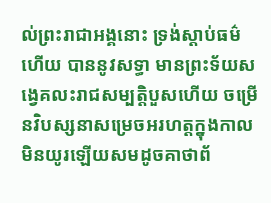ល់ព្រះរាជាអង្គនោះ ទ្រង់ស្តាប់ធម៌ហើយ បាននូវសទ្ធា មានព្រះទ័យសង្វេគលះរាជសម្បត្តិបួសហើយ ចម្រើនវិបស្សនាសម្រេចអរហត្តក្នុងកាលមិនយូរឡើយសមដូចគាថាព័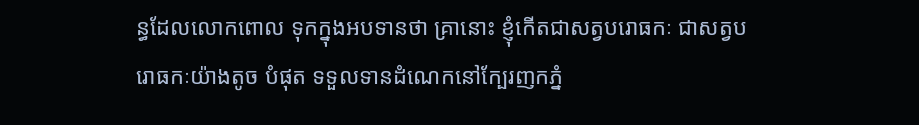ន្ធដែលលោកពោល ទុកក្នុងអបទានថា គ្រានោះ ខ្ញុំកើតជាសត្វបរោធកៈ ជាសត្វបរោធកៈយ៉ាងតូច បំផុត ទទួលទានដំណេកនៅក្បែរញកភ្នំ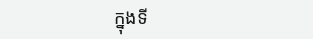ក្នុងទី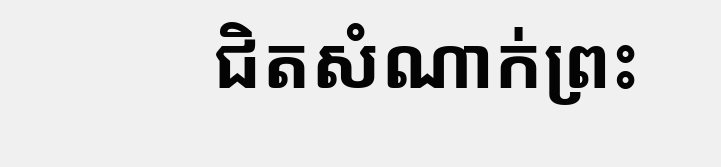ជិតសំណាក់ព្រះ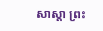សាស្តា ព្រះ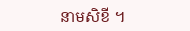នាមសិខី ។